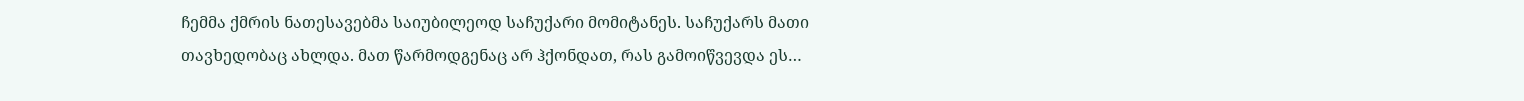ჩემმა ქმრის ნათესავებმა საიუბილეოდ საჩუქარი მომიტანეს. საჩუქარს მათი თავხედობაც ახლდა. მათ წარმოდგენაც არ ჰქონდათ, რას გამოიწვევდა ეს…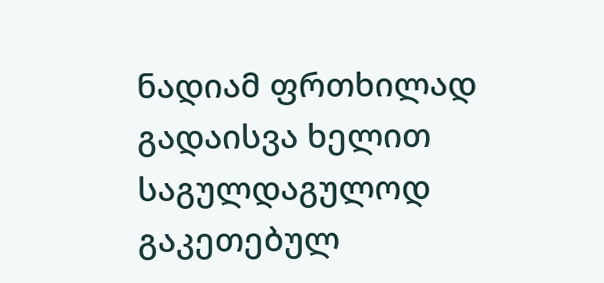ნადიამ ფრთხილად გადაისვა ხელით საგულდაგულოდ გაკეთებულ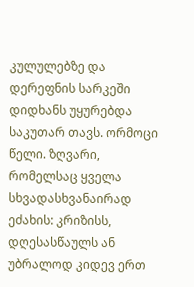კულულებზე და დერეფნის სარკეში დიდხანს უყურებდა საკუთარ თავს. ორმოცი წელი. ზღვარი, რომელსაც ყველა სხვადასხვანაირად ეძახის: კრიზისს, დღესასწაულს ან უბრალოდ კიდევ ერთ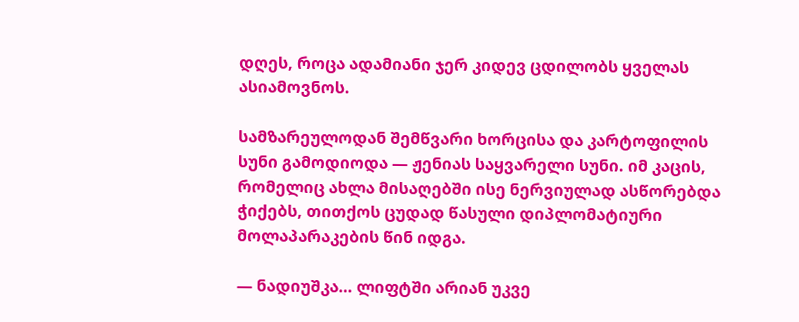დღეს, როცა ადამიანი ჯერ კიდევ ცდილობს ყველას ასიამოვნოს.

სამზარეულოდან შემწვარი ხორცისა და კარტოფილის სუნი გამოდიოდა — ჟენიას საყვარელი სუნი. იმ კაცის, რომელიც ახლა მისაღებში ისე ნერვიულად ასწორებდა ჭიქებს, თითქოს ცუდად წასული დიპლომატიური მოლაპარაკების წინ იდგა.

— ნადიუშკა… ლიფტში არიან უკვე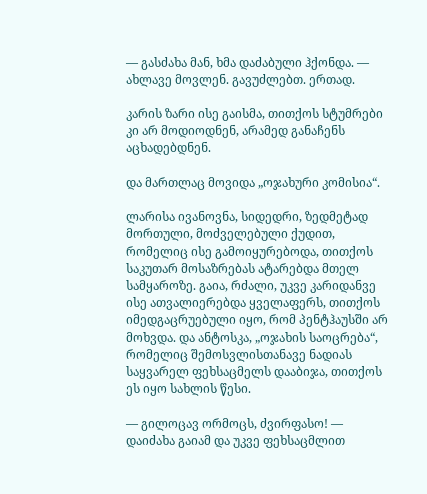— გასძახა მან, ხმა დაძაბული ჰქონდა. — ახლავე მოვლენ. გავუძლებთ. ერთად.

კარის ზარი ისე გაისმა, თითქოს სტუმრები კი არ მოდიოდნენ, არამედ განაჩენს აცხადებდნენ.

და მართლაც მოვიდა „ოჯახური კომისია“.

ლარისა ივანოვნა, სიდედრი, ზედმეტად მორთული, მოძველებული ქუდით, რომელიც ისე გამოიყურებოდა, თითქოს საკუთარ მოსაზრებას ატარებდა მთელ სამყაროზე. გაია, რძალი, უკვე კარიდანვე ისე ათვალიერებდა ყველაფერს, თითქოს იმედგაცრუებული იყო, რომ პენტჰაუსში არ მოხვდა. და ანტოსკა, „ოჯახის საოცრება“, რომელიც შემოსვლისთანავე ნადიას საყვარელ ფეხსაცმელს დააბიჯა, თითქოს ეს იყო სახლის წესი.

— გილოცავ ორმოცს, ძვირფასო! — დაიძახა გაიამ და უკვე ფეხსაცმლით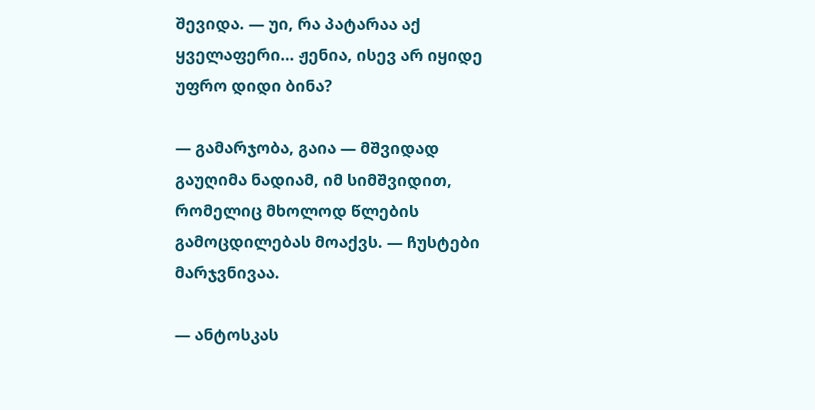შევიდა. — უი, რა პატარაა აქ ყველაფერი… ჟენია, ისევ არ იყიდე უფრო დიდი ბინა?

— გამარჯობა, გაია — მშვიდად გაუღიმა ნადიამ, იმ სიმშვიდით, რომელიც მხოლოდ წლების გამოცდილებას მოაქვს. — ჩუსტები მარჯვნივაა.

— ანტოსკას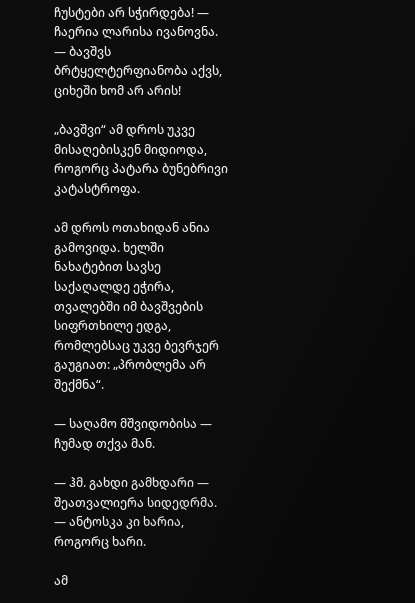ჩუსტები არ სჭირდება! — ჩაერია ლარისა ივანოვნა. — ბავშვს ბრტყელტერფიანობა აქვს, ციხეში ხომ არ არის!

„ბავშვი“ ამ დროს უკვე მისაღებისკენ მიდიოდა, როგორც პატარა ბუნებრივი კატასტროფა.

ამ დროს ოთახიდან ანია გამოვიდა. ხელში ნახატებით სავსე საქაღალდე ეჭირა, თვალებში იმ ბავშვების სიფრთხილე ედგა, რომლებსაც უკვე ბევრჯერ გაუგიათ: „პრობლემა არ შექმნა“.

— საღამო მშვიდობისა — ჩუმად თქვა მან.

— ჰმ. გახდი გამხდარი — შეათვალიერა სიდედრმა. — ანტოსკა კი ხარია, როგორც ხარი.

ამ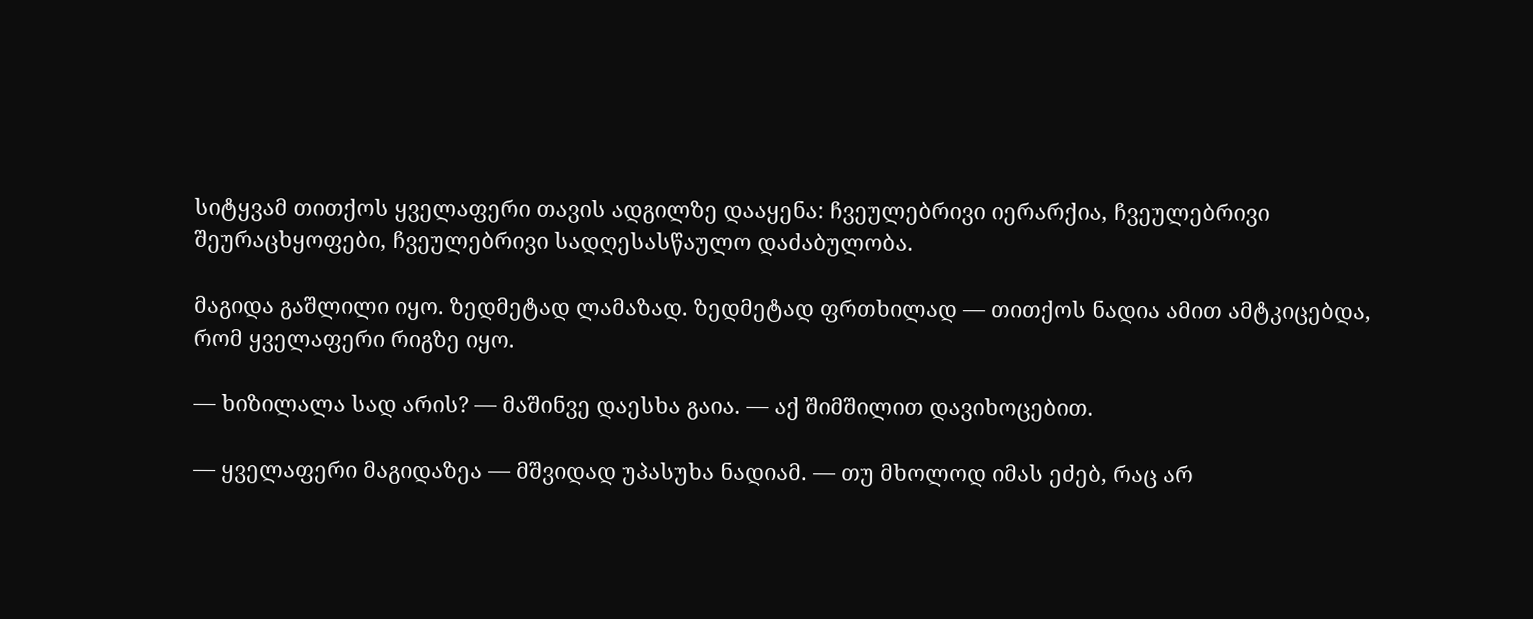სიტყვამ თითქოს ყველაფერი თავის ადგილზე დააყენა: ჩვეულებრივი იერარქია, ჩვეულებრივი შეურაცხყოფები, ჩვეულებრივი სადღესასწაულო დაძაბულობა.

მაგიდა გაშლილი იყო. ზედმეტად ლამაზად. ზედმეტად ფრთხილად — თითქოს ნადია ამით ამტკიცებდა, რომ ყველაფერი რიგზე იყო.

— ხიზილალა სად არის? — მაშინვე დაესხა გაია. — აქ შიმშილით დავიხოცებით.

— ყველაფერი მაგიდაზეა — მშვიდად უპასუხა ნადიამ. — თუ მხოლოდ იმას ეძებ, რაც არ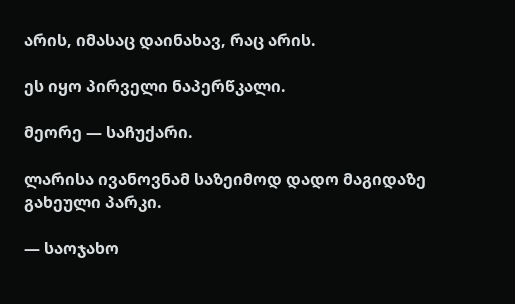არის, იმასაც დაინახავ, რაც არის.

ეს იყო პირველი ნაპერწკალი.

მეორე — საჩუქარი.

ლარისა ივანოვნამ საზეიმოდ დადო მაგიდაზე გახეული პარკი.

— საოჯახო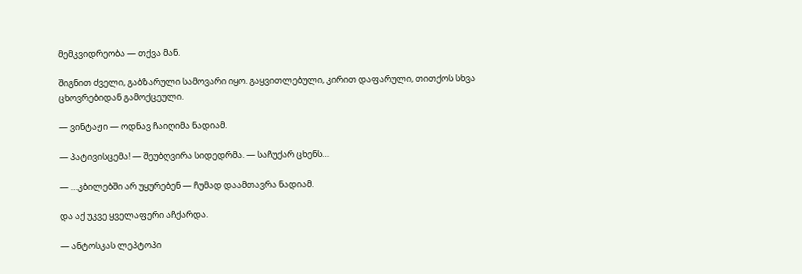მემკვიდრეობა — თქვა მან.

შიგნით ძველი, გაბზარული სამოვარი იყო. გაყვითლებული, კირით დაფარული, თითქოს სხვა ცხოვრებიდან გამოქცეული.

— ვინტაჟი — ოდნავ ჩაიღიმა ნადიამ.

— პატივისცემა! — შეუბღვირა სიდედრმა. — საჩუქარ ცხენს…

— …კბილებში არ უყურებენ — ჩუმად დაამთავრა ნადიამ.

და აქ უკვე ყველაფერი აჩქარდა.

— ანტოსკას ლეპტოპი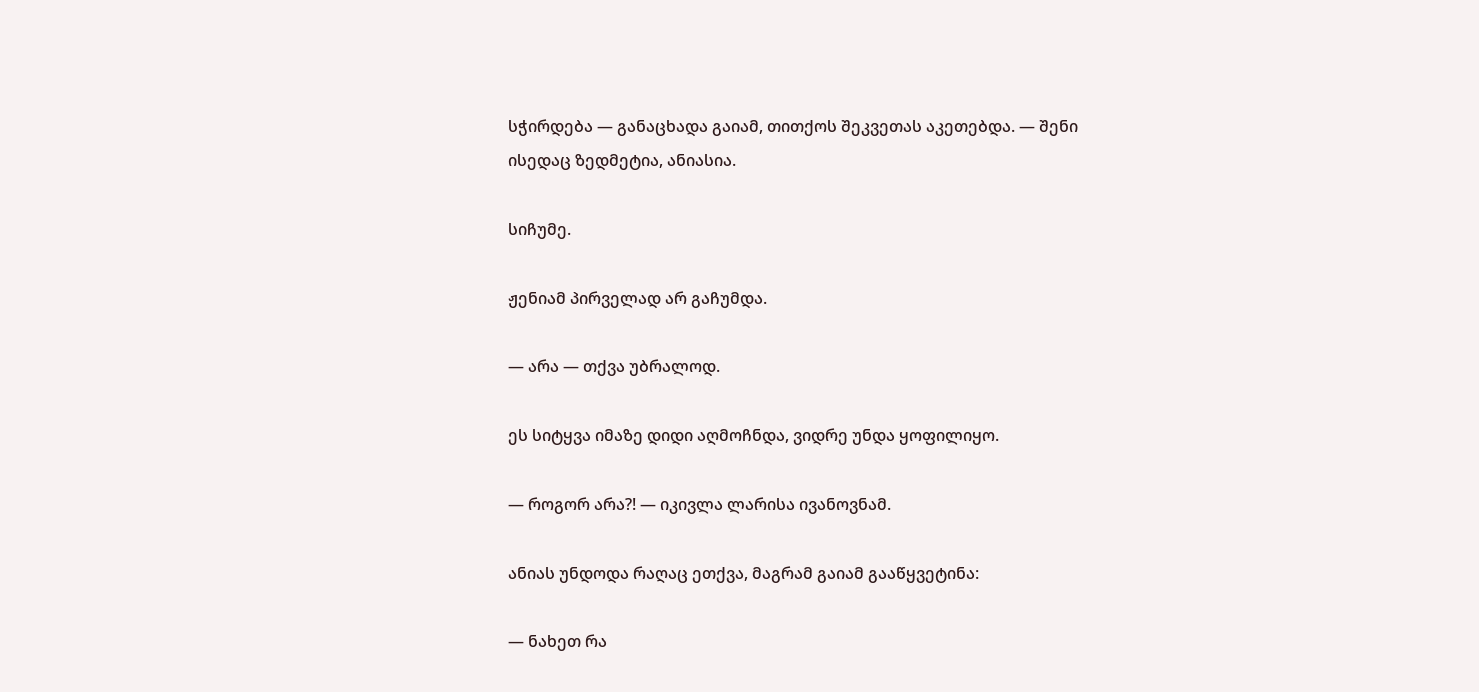სჭირდება — განაცხადა გაიამ, თითქოს შეკვეთას აკეთებდა. — შენი ისედაც ზედმეტია, ანიასია.

სიჩუმე.

ჟენიამ პირველად არ გაჩუმდა.

— არა — თქვა უბრალოდ.

ეს სიტყვა იმაზე დიდი აღმოჩნდა, ვიდრე უნდა ყოფილიყო.

— როგორ არა?! — იკივლა ლარისა ივანოვნამ.

ანიას უნდოდა რაღაც ეთქვა, მაგრამ გაიამ გააწყვეტინა:

— ნახეთ რა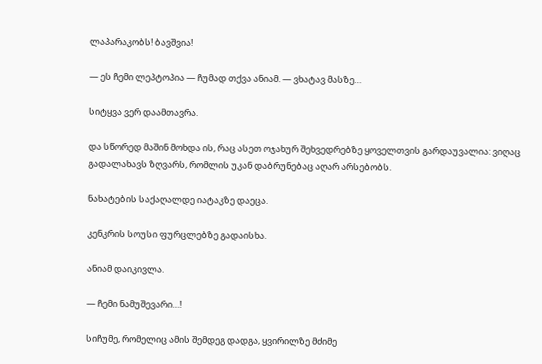ლაპარაკობს! ბავშვია!

— ეს ჩემი ლეპტოპია — ჩუმად თქვა ანიამ. — ვხატავ მასზე…

სიტყვა ვერ დაამთავრა.

და სწორედ მაშინ მოხდა ის, რაც ასეთ ოჯახურ შეხვედრებზე ყოველთვის გარდაუვალია: ვიღაც გადალახავს ზღვარს, რომლის უკან დაბრუნებაც აღარ არსებობს.

ნახატების საქაღალდე იატაკზე დაეცა.

კენკრის სოუსი ფურცლებზე გადაისხა.

ანიამ დაიკივლა.

— ჩემი ნამუშევარი…!

სიჩუმე, რომელიც ამის შემდეგ დადგა, ყვირილზე მძიმე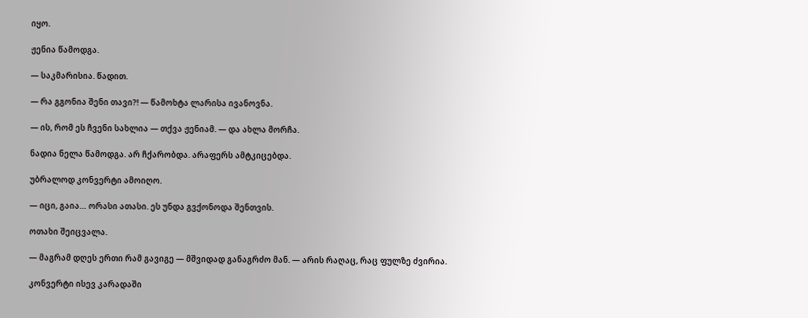იყო.

ჟენია წამოდგა.

— საკმარისია. წადით.

— რა გგონია შენი თავი?! — წამოხტა ლარისა ივანოვნა.

— ის, რომ ეს ჩვენი სახლია — თქვა ჟენიამ. — და ახლა მორჩა.

ნადია ნელა წამოდგა. არ ჩქარობდა. არაფერს ამტკიცებდა.

უბრალოდ კონვერტი ამოიღო.

— იცი, გაია… ორასი ათასი. ეს უნდა გვქონოდა შენთვის.

ოთახი შეიცვალა.

— მაგრამ დღეს ერთი რამ გავიგე — მშვიდად განაგრძო მან. — არის რაღაც, რაც ფულზე ძვირია.

კონვერტი ისევ კარადაში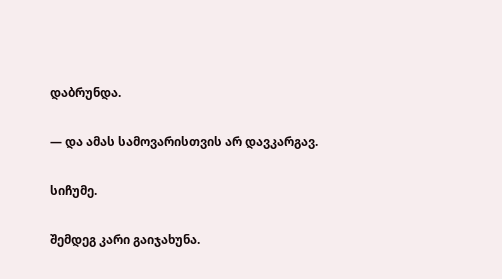დაბრუნდა.

— და ამას სამოვარისთვის არ დავკარგავ.

სიჩუმე.

შემდეგ კარი გაიჯახუნა.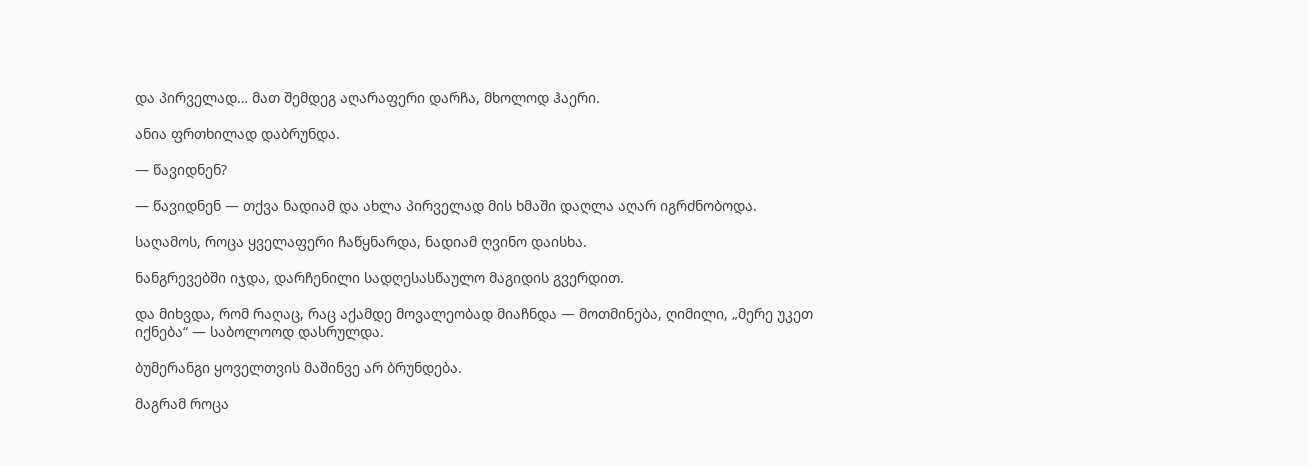და პირველად… მათ შემდეგ აღარაფერი დარჩა, მხოლოდ ჰაერი.

ანია ფრთხილად დაბრუნდა.

— წავიდნენ?

— წავიდნენ — თქვა ნადიამ და ახლა პირველად მის ხმაში დაღლა აღარ იგრძნობოდა.

საღამოს, როცა ყველაფერი ჩაწყნარდა, ნადიამ ღვინო დაისხა.

ნანგრევებში იჯდა, დარჩენილი სადღესასწაულო მაგიდის გვერდით.

და მიხვდა, რომ რაღაც, რაც აქამდე მოვალეობად მიაჩნდა — მოთმინება, ღიმილი, „მერე უკეთ იქნება“ — საბოლოოდ დასრულდა.

ბუმერანგი ყოველთვის მაშინვე არ ბრუნდება.

მაგრამ როცა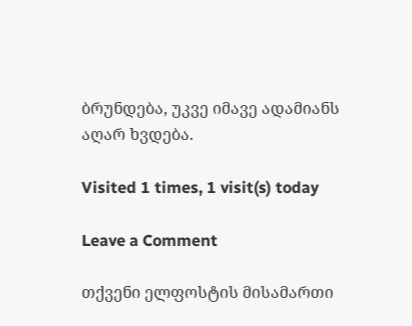ბრუნდება, უკვე იმავე ადამიანს აღარ ხვდება.

Visited 1 times, 1 visit(s) today

Leave a Comment

თქვენი ელფოსტის მისამართი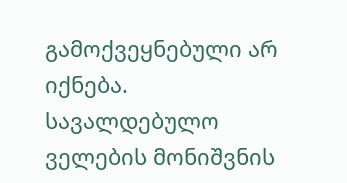გამოქვეყნებული არ იქნება. სავალდებულო ველების მონიშვნის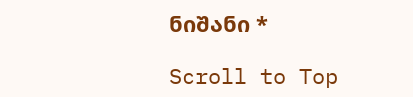ნიშანი *

Scroll to Top